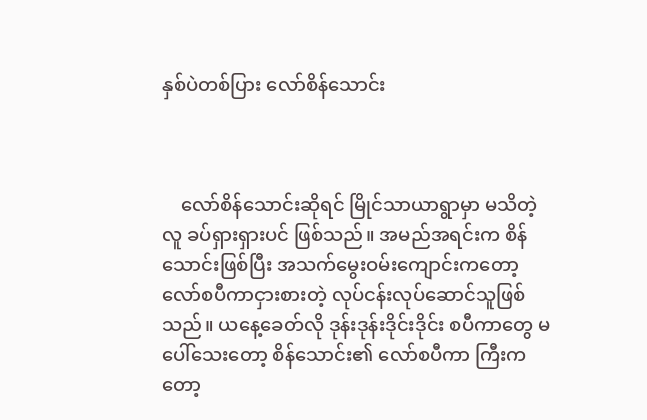နှစ်ပဲတစ်ပြား လော်စိန်သောင်း



    လော်စိန်သောင်းဆိုရင် မြိုင်သာယာရွာမှာ မသိတဲ့လူ ခပ်ရှားရှားပင် ဖြစ်သည်။ အမည်အရင်းက စိန်သောင်းဖြစ်ပြီး အသက်မွေးဝမ်းကျောင်းကတော့ လော်စပီကာငှားစားတဲ့ လုပ်ငန်းလုပ်ဆောင်သူဖြစ်သည်။ ယနေ့ခေတ်လို ဒုန်းဒုန်းဒိုင်းဒိုင်း စပီကာတွေ မပေါ်သေးတော့ စိန်သောင်း၏ လော်စပီကာ ကြီးကတော့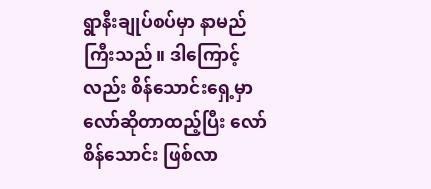ရွာနီးချုပ်စပ်မှာ နာမည်ကြီးသည်။ ဒါကြောင့်လည်း စိန်သောင်းရှေ့မှာ လော်ဆိုတာထည့်ပြီး လော်စိန်သောင်း ဖြစ်လာ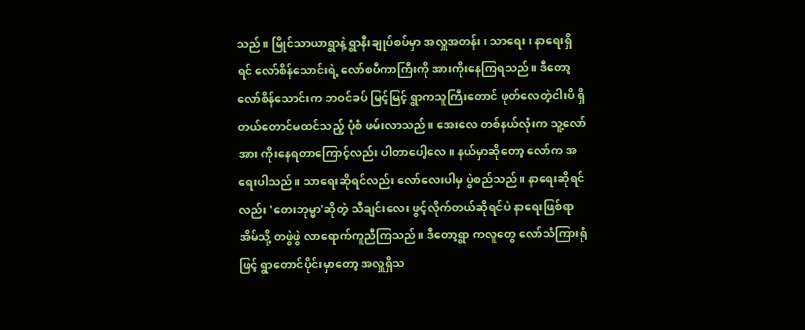သည်။ မြိုင်သာယာရွာနဲ့ ရွာနီးချုပ်စပ်မှာ အလှူအတန်း၊ သာရေး၊ နာရေးရှိရင် လော်စိန်သောင်းရဲ့ လော်စပီကာကြီးကို အားကိုးနေကြရသည်။ ဒီတော့ လော်စိန်သောင်းက ဘဝင်ခပ် မြင့်မြင့် ရွာကသူကြီးတောင် ဖုတ်လေတဲ့ငါးပိ ရှိတယ်တောင်မထင်သည့် ပုံစံ ဖမ်းလာသည်။ အေးလေ တစ်နယ်လုံးက သူ့လော်အား ကိုးနေရတာကြောင့်လည်း ပါတာပေါ့လေ။ နယ်မှာဆိုတော့ လော်က အရေးပါသည်။ သာရေးဆိုရင်လည်း လော်လေးပါမှ ပွဲစည်သည်။ နာရေးဆိုရင်လည်း 'တေးဘုမ္မာ'ဆိုတဲ့ သီချင်းလေး ဖွင့်လိုက်တယ်ဆိုရင်ပဲ နာရေးဖြစ်ရာအိမ်သို့ တဖွဲဖွဲ လာရောက်ကူညီကြသည်။ ဒီတော့ရွာ ကလူတွေ လော်သံကြားရုံဖြင့် ရွာတောင်ပိုင်းမှာတော့ အလှူရှိသ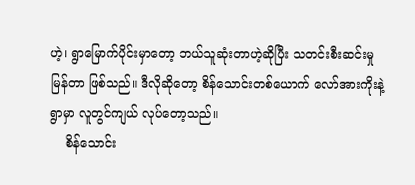ဟဲ့၊ ရွာမြောက်ပိုင်းမှာတော့ ဘယ်သူဆုံးတာဟဲ့ဆိုပြီး သတင်းစီးဆင်းမှုမြန်တာ ဖြစ်သည်။ ဒီလိုဆိုတော့ စိန်သောင်းတစ်ယောက် လော်အားကိုးနဲ့ ရွာမှာ လူတွင်ကျယ် လုပ်တော့သည်။
    စိန်သောင်း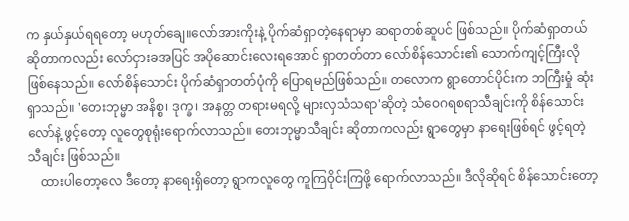က နှယ်နှယ်ရရတော့ မဟုတ်ချေ။လော်အားကိုးနဲ့ ပိုက်ဆံရှာတဲ့နေရာမှာ ဆရာတစ်ဆူပင် ဖြစ်သည်။ ပိုက်ဆံရှာတယ် ဆိုတာကလည်း လော်ငှားခအပြင် အပိုဆောင်းလေးရအောင် ရှာတတ်တာ လော်စိန်သောင်း၏ သောက်ကျင့်ကြီးလို ဖြစ်နေသည်။ လော်စိန်သောင်း ပိုက်ဆံရှာတတ်ပုံကို ပြောရမည်ဖြစ်သည်။ တလောက ရွာတောင်ပိုင်းက ဘကြီးမှုံ ဆုံးရှာသည်။ 'တေးဘုမ္မာ အနိစ္စ၊ ဒုက္ခ၊ အနတ္တ တရားမရလို့ များလှသံသရာ'ဆိုတဲ့ သံဝေဂရစရာသီချင်းကို စိန်သောင်းလော်နဲ့ ဖွင့်တော့ လူတွေစုရုံးရောက်လာသည်။ တေးဘုမ္မာသီချင်း ဆိုတာကလည်း ရွာတွေမှာ နာရေးဖြစ်ရင် ဖွင့်ရတဲ့သီချင်း ဖြစ်သည်။
    ထားပါတော့လေ ဒီတော့ နာရေးရှိတော့ ရွာကလူတွေ ကူကြဝိုင်းကြဖို့ ရောက်လာသည်။ ဒီလိုဆိုရင် စိန်သောင်းတော့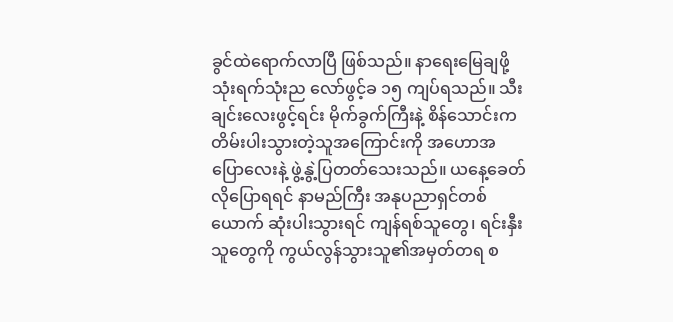ခွင်ထဲရောက်လာပြီ ဖြစ်သည်။ နာရေးမြေချဖို့ သုံးရက်သုံးည လော်ဖွင့်ခ ၁၅ ကျပ်ရသည်။ သီးချင်းလေးဖွင့်ရင်း မိုက်ခွက်ကြီးနဲ့ စိန်သောင်းက တိမ်းပါးသွားတဲ့သူအကြောင်းကို အဟောအပြောလေးနဲ့ ဖွဲ့နွဲ့ပြတတ်သေးသည်။ ယနေ့ခေတ်လိုပြောရရင် နာမည်ကြီး အနုပညာရှင်တစ်ယောက် ဆုံးပါးသွားရင် ကျန်ရစ်သူတွေ၊ ရင်းနှီးသူတွေကို ကွယ်လွန်သွားသူ၏အမှတ်တရ စ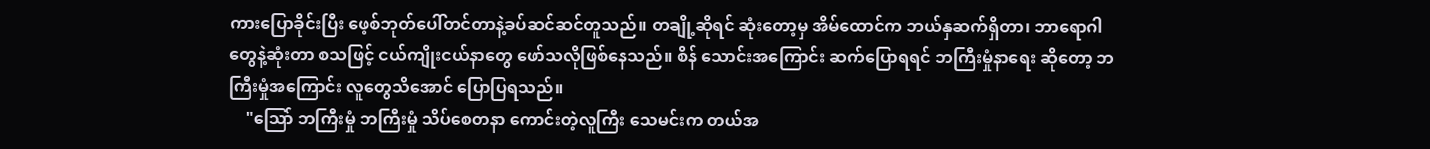ကားပြောခိုင်းပြီး ဖေ့စ်ဘုတ်ပေါ်တင်တာနဲ့ခပ်ဆင်ဆင်တူသည်။ တချို့ဆိုရင် ဆုံးတော့မှ အိမ်ထောင်က ဘယ်နှဆက်ရှိတာ၊ ဘာရောဂါတွေနဲ့ဆုံးတာ စသဖြင့် ငယ်ကျိုးငယ်နာတွေ ဖော်သလိုဖြစ်နေသည်။ စိန် သောင်းအကြောင်း ဆက်ပြောရရင် ဘကြီးမှုံနာရေး ဆိုတော့ ဘကြီးမှုံအကြောင်း လူတွေသိအောင် ပြောပြရသည်။
    "သြော် ဘကြီးမှုံ ဘကြီးမှုံ သိပ်စေတနာ ကောင်းတဲ့လူကြီး သေမင်းက တယ်အ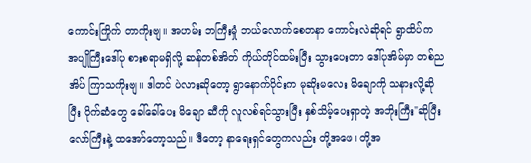ကောင်းကြိုက် တာကိုးဗျ။ အဟမ်း ဘကြီးမှုံ ဘယ်လောက်စေတနာ ကောင်းလဲဆိုရင် ရွာထိပ်က အပျိုကြီးဒေါ်ပု စားစရာမရှိလို့ ဆန်တစ်အိတ် ကိုယ်တိုင်ထမ်းပြီး သွားပေးတာ ဒေါ်ပုအိမ်မှာ တစ်ညအိပ် ကြာသကိုးဗျ။ ဒါတင် ပဲလားဆိုတော့ ရွာနောက်ပိုင်းက မုဆိုးမလေး မိချောကို သနားလို့ဆိုပြီး ပိုက်ဆံတွေ ခေါ်ခေါ်ပေး မိချော ဆီကို လူလစ်ရင်သွားပြီး နှစ်သိမ့်ပေးရှာတဲ့ အဘိုးကြီး"ဆိုပြီး လော်ကြီးနဲ့ ထအော်တော့သည်။ ဒီတော့ နာရေးရှင်တွေကလည်း တို့အဖေ၊ တို့အ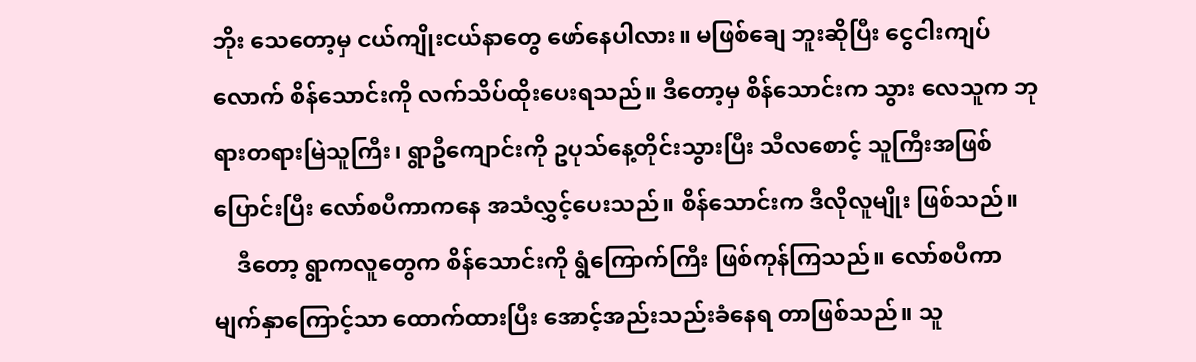ဘိုး သေတော့မှ ငယ်ကျိုးငယ်နာတွေ ဖော်နေပါလား။ မဖြစ်ချေ ဘူးဆိုပြီး ငွေငါးကျပ်လောက် စိန်သောင်းကို လက်သိပ်ထိုးပေးရသည်။ ဒီတော့မှ စိန်သောင်းက သွား လေသူက ဘုရားတရားမြဲသူကြီး၊ ရွာဦကျောင်းကို ဥပုသ်နေ့တိုင်းသွားပြီး သီလစောင့် သူကြီးအဖြစ် ပြောင်းပြီး လော်စပီကာကနေ အသံလွှင့်ပေးသည်။ စိန်သောင်းက ဒီလိုလူမျိုး ဖြစ်သည်။
    ဒီတော့ ရွာကလူတွေက စိန်သောင်းကို ရွံကြောက်ကြီး ဖြစ်ကုန်ကြသည်။ လော်စပီကာမျက်နှာကြောင့်သာ ထောက်ထားပြီး အောင့်အည်းသည်းခံနေရ တာဖြစ်သည်။ သူ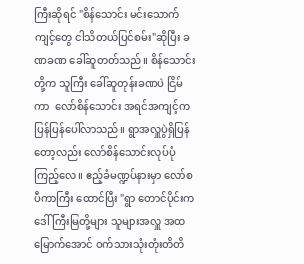ကြီးဆိုရင် "စိန်သောင်း မင်းသောက်ကျင့်တွေ ငါသိတယ်ပြင်စမ်း"ဆိုပြီး ခဏခဏ ခေါ်ဆူတတ်သည်။ စိန်သောင်းတို့က သူကြီး ခေါ်ဆူတုန်းခဏပဲ ငြိမ်ကာ  လော်စိန်သောင်း အရင်အကျင့်က ပြန်ပြန်ပေါ်လာသည်။ ရွာအလှူပွဲရှိပြန် တော့လည်း လော်စိန်သောင်းလုပ်ပုံ ကြည့်လေ။ ဧည့်ခံမဏ္ဍပ်နားမှာ လော်စပီကာကြီး ထောင်ပြီး "ရွာ တောင်ပိုင်းက ဒေါ်ကြီးမြတို့များ သူများအလှူ အထမြောက်အောင် ဝက်သားသုံးတုံးတိတိ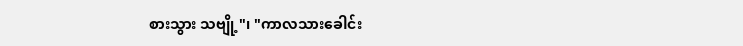စားသွား သဗျို့"၊ "ကာလသားခေါင်း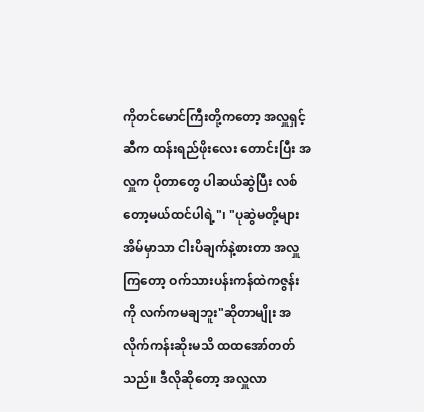ကိုတင်မောင်ကြီးတို့ကတော့ အလှူရှင့်ဆီက ထန်းရည်ဖိုးလေး တောင်းပြီး အလှူက ပိုတာတွေ ပါဆယ်ဆွဲပြီး လစ်တော့မယ်ထင်ပါရဲ့"၊ "ပုဆွဲမတို့များ အိမ်မှာသာ ငါးပိချက်နဲ့စားတာ အလှူကြတော့ ဝက်သားပန်းကန်ထဲကဇွန်းကို လက်ကမချဘူး"ဆိုတာမျိုး အလိုက်ကန်းဆိုးမသိ ထထအော်တတ်သည်။ ဒီလိုဆိုတော့ အလှူလာ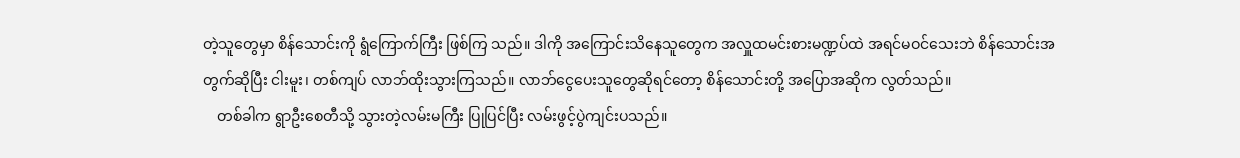တဲ့သူတွေမှာ စိန်သောင်းကို ရွံကြောက်ကြီး ဖြစ်ကြ သည်။ ဒါကို အကြောင်းသိနေသူတွေက အလှူထမင်းစားမဏ္ဍပ်ထဲ အရင်မဝင်သေးဘဲ စိန်သောင်းအ တွက်ဆိုပြီး ငါးမူး၊ တစ်ကျပ် လာဘ်ထိုးသွားကြသည်။ လာဘ်ငွေပေးသူတွေဆိုရင်တော့ စိန်သောင်းတို့ အပြောအဆိုက လွတ်သည်။
    တစ်ခါက ရွာဦးစေတီသို့ သွားတဲ့လမ်းမကြီး ပြုပြင်ပြီး လမ်းဖွင့်ပွဲကျင်းပသည်။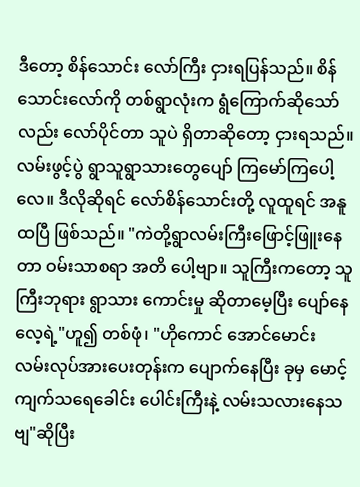ဒီတော့ စိန်သောင်း လော်ကြီး ငှားရပြန်သည်။ စိန်သောင်းလော်ကို တစ်ရွာလုံးက ရွံကြောက်ဆိုသော်လည်း လော်ပိုင်တာ သူပဲ ရှိတာဆိုတော့ ငှားရသည်။ လမ်းဖွင့်ပွဲ ရွာသူရွာသားတွေပျော် ကြမော်ကြပေါ့လေ။ ဒီလိုဆိုရင် လော်စိန်သောင်းတို့ လူထူရင် အနူထပြီ ဖြစ်သည်။ "ကဲတို့ရွာလမ်းကြီးဖြောင့်ဖြူးနေတာ ဝမ်းသာစရာ အတိ ပေါ့ဗျာ။ သူကြီးကတော့ သူ ကြီးဘုရား ရွာသား ကောင်းမှု ဆိုတာမေ့ပြီး ပျော်နေလေ့ရဲ့"ဟူ၍ တစ်ဖုံ၊ "ဟိုကောင် အောင်မောင်း လမ်းလုပ်အားပေးတုန်းက ပျောက်နေပြီး ခုမှ မောင့်ကျက်သရေခေါင်း ပေါင်းကြီးနဲ့ လမ်းသလားနေသဗျ"ဆိုပြီး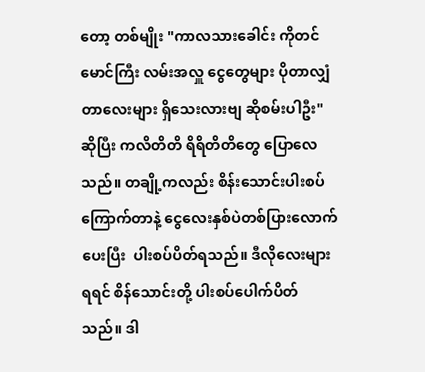တော့ တစ်မျိုး "ကာလသားခေါင်း ကိုတင်မောင်ကြီး လမ်းအလှူ ငွေတွေများ ပိုတာလျှံတာလေးများ ရှိသေးလားဗျ ဆိုစမ်းပါဦး"ဆိုပြီး ကလိတိတိ ရိရိတိတိတွေ ပြောလေသည်။ တချို့ကလည်း စိန်းသောင်းပါးစပ်ကြောက်တာနဲ့ ငွေလေးနှစ်ပဲတစ်ပြားလောက်ပေးပြီး  ပါးစပ်ပိတ်ရသည်။ ဒီလိုလေးများရရင် စိန်သောင်းတို့ ပါးစပ်ပေါက်ပိတ်သည်။ ဒါ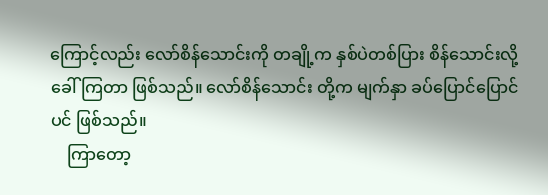ကြောင့်လည်း လော်စိန်သောင်းကို တချို့က နှစ်ပဲတစ်ပြား စိန်သောင်းလို့ ခေါ်ကြတာ ဖြစ်သည်။ လော်စိန်သောင်း တို့က မျက်နှာ ခပ်ပြောင်ပြောင်ပင် ဖြစ်သည်။
    ကြာတော့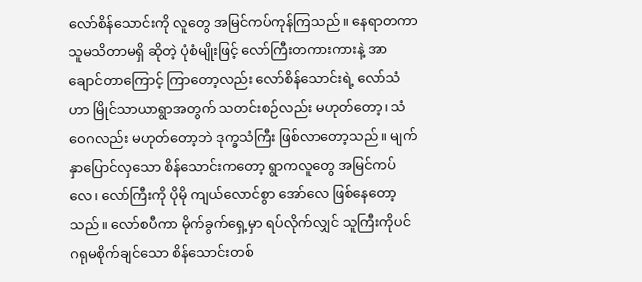လော်စိန်သောင်းကို လူတွေ အမြင်ကပ်ကုန်ကြသည်။ နေရာတကာ သူမသိတာမရှိ ဆိုတဲ့ ပုံစံမျိုးဖြင့် လော်ကြီးတကားကားနဲ့ အာချောင်တာကြောင့် ကြာတော့လည်း လော်စိန်သောင်းရဲ့ လော်သံဟာ မြိုင်သာယာရွာအတွက် သတင်းစဉ်လည်း မဟုတ်တော့၊ သံဝေဂလည်း မဟုတ်တော့ဘဲ ဒုက္ခသံကြီး ဖြစ်လာတော့သည်။ မျက်နှာပြောင်လှသော စိန်သောင်းကတော့ ရွာကလူတွေ အမြင်ကပ်လေ၊ လော်ကြီးကို ပိုမို ကျယ်လောင်စွာ အော်လေ ဖြစ်နေတော့သည်။ လော်စပီကာ မိုက်ခွက်ရှေ့မှာ ရပ်လိုက်လျှင် သူကြီးကိုပင် ဂရုမစိုက်ချင်သော စိန်သောင်းတစ်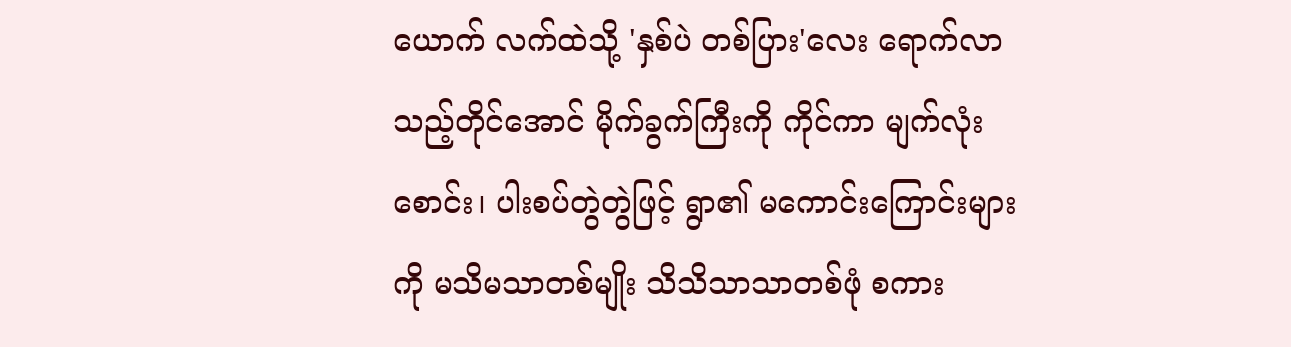ယောက် လက်ထဲသို့ 'နှစ်ပဲ တစ်ပြား'လေး ရောက်လာသည့်တိုင်အောင် မိုက်ခွက်ကြီးကို ကိုင်ကာ မျက်လုံးစောင်း၊ ပါးစပ်တွဲတွဲဖြင့် ရွာ၏ မကောင်းကြောင်းများကို မသိမသာတစ်မျိုး သိသိသာသာတစ်ဖုံ စကား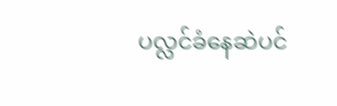ပလ္လင်ခံနေဆဲပင်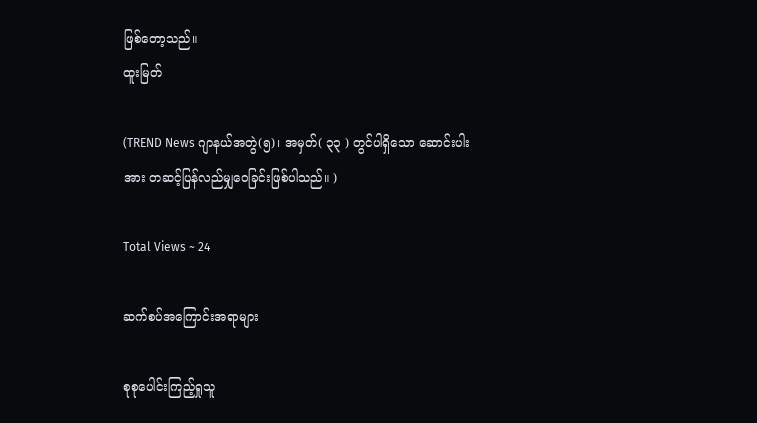ဖြစ်တော့သည်။
ထူးမြတ်

(TREND News ဂျာနယ်အတွဲ(၅)၊ အမှတ်( ၃၃ ) တွင်ပါရှိသော ဆောင်းပါးအား တဆင့်ပြန်လည်မျှဝေခြင်းဖြစ်ပါသည်။ )

Total Views ~ 24

ဆက်စပ်အကြောင်းအရာများ

စုစုပေါင်းကြည့်ရှုသူ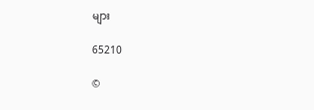များ

65210

©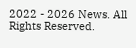2022 - 2026 News. All Rights Reserved.